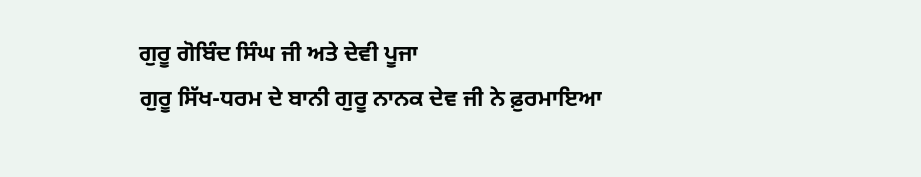ਗੁਰੂ ਗੋਬਿੰਦ ਸਿੰਘ ਜੀ ਅਤੇ ਦੇਵੀ ਪੂਜਾ
ਗੁਰੂ ਸਿੱਖ-ਧਰਮ ਦੇ ਬਾਨੀ ਗੁਰੂ ਨਾਨਕ ਦੇਵ ਜੀ ਨੇ ਫ਼ੁਰਮਾਇਆ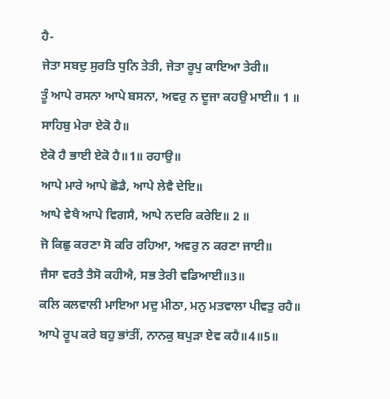ਹੈ-
ਜੇਤਾ ਸਬਦੁ ਸੁਰਤਿ ਧੁਨਿ ਤੇਤੀ, ਜੇਤਾ ਰੂਪੁ ਕਾਇਆ ਤੇਰੀ॥
ਤੂੰ ਆਪੇ ਰਸਨਾ ਆਪੇ ਬਸਨਾ, ਅਵਰੁ ਨ ਦੂਜਾ ਕਹਉ ਮਾਈ॥ 1 ॥
ਸਾਹਿਬੁ ਮੇਰਾ ਏਕੋ ਹੈ॥
ਏਕੋ ਹੈ ਭਾਈ ਏਕੋ ਹੈ॥1॥ ਰਹਾਉ॥
ਆਪੇ ਮਾਰੇ ਆਪੇ ਛੋਡੈ, ਆਪੇ ਲੇਵੈ ਦੇਇ॥
ਆਪੇ ਵੇਖੈ ਆਪੇ ਵਿਗਸੈ, ਆਪੇ ਨਦਰਿ ਕਰੇਇ॥ 2 ॥
ਜੋ ਕਿਛੁ ਕਰਣਾ ਸੋ ਕਰਿ ਰਹਿਆ, ਅਵਰੁ ਨ ਕਰਣਾ ਜਾਈ॥
ਜੈਸਾ ਵਰਤੈ ਤੈਸੋ ਕਹੀਐ, ਸਭ ਤੇਰੀ ਵਡਿਆਈ॥3॥
ਕਲਿ ਕਲਵਾਲੀ ਮਾਇਆ ਮਦੁ ਮੀਠਾ, ਮਨੁ ਮਤਵਾਲਾ ਪੀਵਤੁ ਰਹੈ॥
ਆਪੇ ਰੂਪ ਕਰੇ ਬਹੁ ਭਾਂਤੀਂ, ਨਾਨਕੁ ਬਪੁੜਾ ਏਵ ਕਹੈ॥4॥5॥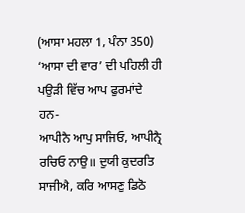(ਆਸਾ ਮਹਲਾ 1, ਪੰਨਾ 350)
‘ਆਸਾ ਦੀ ਵਾਰ’ ਦੀ ਪਹਿਲੀ ਹੀ ਪਉੜੀ ਵਿੱਚ ਆਪ ਫੁਰਮਾਂਦੇ ਹਨ-
ਆਪੀਨੈ ਆਪੁ ਸਾਜਿਓ, ਆਪੀਨ੍ਰੈ ਰਚਿਓ ਨਾਉ॥ ਦੁਯੀ ਕੁਦਰਤਿ ਸਾਜੀਐ, ਕਰਿ ਆਸਣੁ ਡਿਠੋ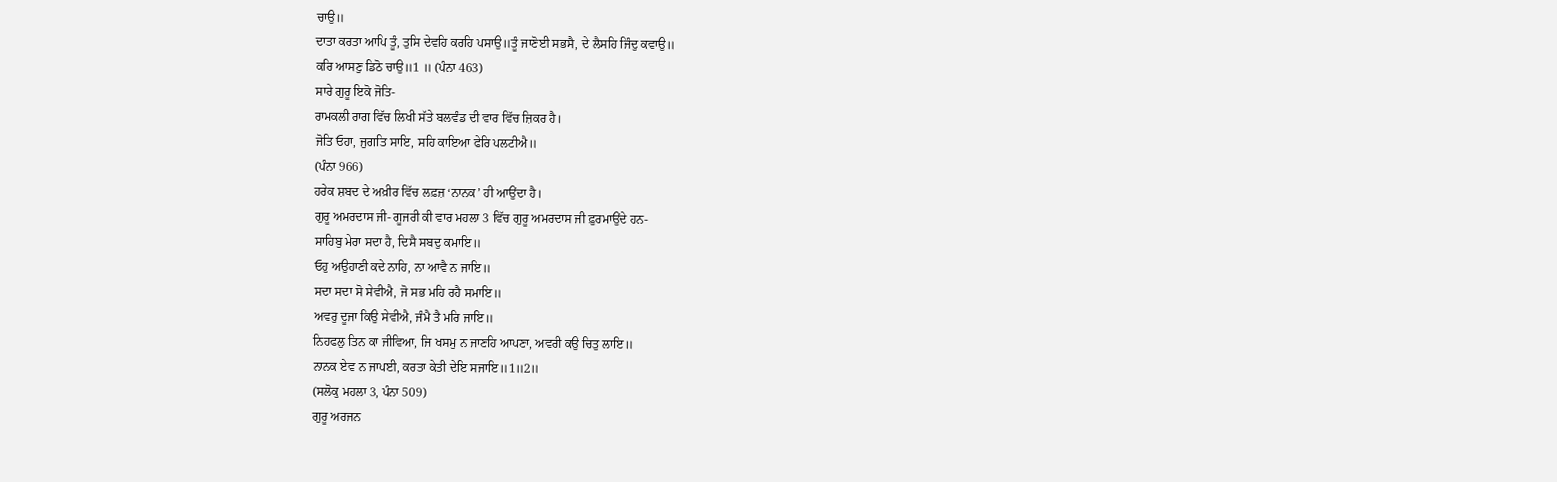ਚਾਉ॥
ਦਾਤਾ ਕਰਤਾ ਆਪਿ ਤੂੰ, ਤੁਸਿ ਦੇਵਹਿ ਕਰਹਿ ਪਸਾਉ॥ਤੂੰ ਜਾਣੋਈ ਸਭਸੈ, ਦੇ ਲੈਸਹਿ ਜਿੰਦੁ ਕਵਾਉ॥
ਕਰਿ ਆਸਣੁ ਡਿਠੋ ਚਾਉ॥1 ॥ (ਪੰਨਾ 463)
ਸਾਰੇ ਗੁਰੂ ਇਕੋ ਜੋਤਿ-
ਰਾਮਕਲੀ ਰਾਗ ਵਿੱਚ ਲਿਖੀ ਸੱਤੇ ਬਲਵੰਡ ਦੀ ਵਾਰ ਵਿੱਚ ਜ਼ਿਕਰ ਹੈ।
ਜੋਤਿ ਓਹਾ, ਜੁਗਤਿ ਸਾਇ, ਸਹਿ ਕਾਇਆ ਫੇਰਿ ਪਲਟੀਐ॥
(ਪੰਨਾ 966)
ਹਰੇਕ ਸ਼ਬਦ ਦੇ ਅਖ਼ੀਰ ਵਿੱਚ ਲਫ਼ਜ਼ ‘ਨਾਨਕ’ ਹੀ ਆਉਂਦਾ ਹੈ।
ਗੁਰੂ ਅਮਰਦਾਸ ਜੀ- ਗੂਜਰੀ ਕੀ ਵਾਰ ਮਹਲਾ 3 ਵਿੱਚ ਗੁਰੂ ਅਮਰਦਾਸ ਜੀ ਫ਼ੁਰਮਾਉਂਦੇ ਹਨ-
ਸਾਹਿਬੁ ਮੇਰਾ ਸਦਾ ਹੈ, ਦਿਸੈ ਸਬਦੁ ਕਮਾਇ॥
ਓਹੁ ਅਉਹਾਣੀ ਕਦੇ ਨਾਹਿ, ਨਾ ਆਵੈ ਨ ਜਾਇ॥
ਸਦਾ ਸਦਾ ਸੋ ਸੇਵੀਐ, ਜੋ ਸਭ ਮਹਿ ਰਹੈ ਸਮਾਇ॥
ਅਵਰੁ ਦੂਜਾ ਕਿਉ ਸੇਵੀਐ, ਜੰਮੈ ਤੈ ਮਰਿ ਜਾਇ॥
ਨਿਹਫਲੁ ਤਿਨ ਕਾ ਜੀਵਿਆ, ਜਿ ਖਸਮੁ ਨ ਜਾਣਹਿ ਆਪਣਾ, ਅਵਰੀ ਕਉ ਚਿਤੁ ਲਾਇ॥
ਨਾਨਕ ਏਵ ਨ ਜਾਪਈ, ਕਰਤਾ ਕੇਤੀ ਦੇਇ ਸਜਾਇ॥1॥2॥
(ਸਲੋਕੁ ਮਹਲਾ 3, ਪੰਨਾ 509)
ਗੁਰੂ ਅਰਜਨ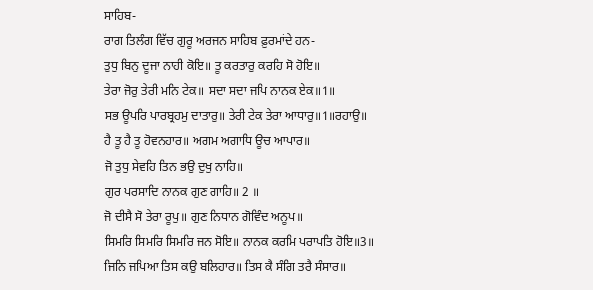ਸਾਹਿਬ-
ਰਾਗ ਤਿਲੰਗ ਵਿੱਚ ਗੁਰੂ ਅਰਜਨ ਸਾਹਿਬ ਫ਼ੁਰਮਾਂਦੇ ਹਨ-
ਤੁਧੁ ਬਿਨੁ ਦੂਜਾ ਨਾਹੀ ਕੋਇ॥ ਤੂ ਕਰਤਾਰੁ ਕਰਹਿ ਸੋ ਹੋਇ॥
ਤੇਰਾ ਜੋਰੁ ਤੇਰੀ ਮਨਿ ਟੇਕ॥ ਸਦਾ ਸਦਾ ਜਪਿ ਨਾਨਕ ਏਕ॥1॥
ਸਭ ਊਪਰਿ ਪਾਰਬ੍ਰਹਮੁ ਦਾਤਾਰੁ॥ ਤੇਰੀ ਟੇਕ ਤੇਰਾ ਆਧਾਰੁ॥1॥ਰਹਾਉ॥
ਹੈ ਤੂ ਹੈ ਤੂ ਹੋਵਨਹਾਰ॥ ਅਗਮ ਅਗਾਧਿ ਊਚ ਆਪਾਰ॥
ਜੋ ਤੁਧੁ ਸੇਵਹਿ ਤਿਨ ਭਉ ਦੁਖੁ ਨਾਹਿ॥
ਗੁਰ ਪਰਸਾਦਿ ਨਾਨਕ ਗੁਣ ਗਾਹਿ॥ 2 ॥
ਜੋ ਦੀਸੈ ਸੋ ਤੇਰਾ ਰੂਪੁ॥ ਗੁਣ ਨਿਧਾਨ ਗੋਵਿੰਦ ਅਨੂਪ॥
ਸਿਮਰਿ ਸਿਮਰਿ ਸਿਮਰਿ ਜਨ ਸੋਇ॥ ਨਾਨਕ ਕਰਮਿ ਪਰਾਪਤਿ ਹੋਇ॥3॥
ਜਿਨਿ ਜਪਿਆ ਤਿਸ ਕਉ ਬਲਿਹਾਰ॥ ਤਿਸ ਕੈ ਸੰਗਿ ਤਰੈ ਸੰਸਾਰ॥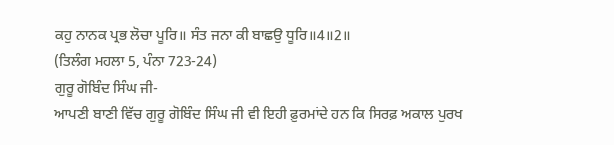ਕਹੁ ਨਾਨਕ ਪ੍ਰਭ ਲੋਚਾ ਪੂਰਿ॥ ਸੰਤ ਜਨਾ ਕੀ ਬਾਛਉ ਧੂਰਿ॥4॥2॥
(ਤਿਲੰਗ ਮਹਲਾ 5, ਪੰਨਾ 723-24)
ਗੁਰੂ ਗੋਬਿੰਦ ਸਿੰਘ ਜੀ-
ਆਪਣੀ ਬਾਣੀ ਵਿੱਚ ਗੁਰੂ ਗੋਬਿੰਦ ਸਿੰਘ ਜੀ ਵੀ ਇਹੀ ਫ਼ੁਰਮਾਂਦੇ ਹਨ ਕਿ ਸਿਰਫ਼ ਅਕਾਲ ਪੁਰਖ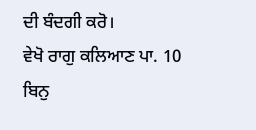ਦੀ ਬੰਦਗੀ ਕਰੋ।
ਵੇਖੋ ਰਾਗੁ ਕਲਿਆਣ ਪਾ. 10
ਬਿਨੁ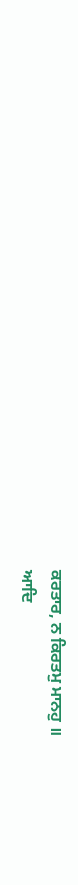ਕਰਤਾਰ, ਨ ਕਿਰਤਮੁ ਮਾਨਹੁ ॥
ਆਦਿ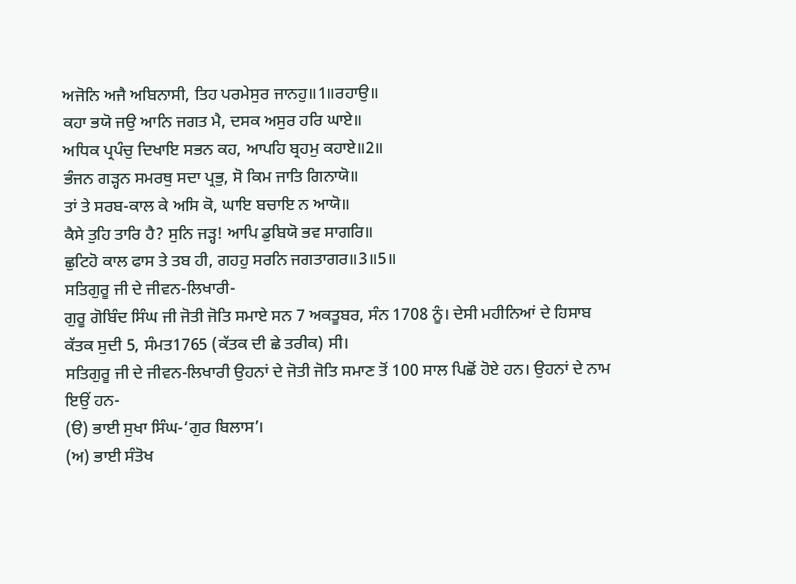ਅਜੋਨਿ ਅਜੈ ਅਬਿਨਾਸੀ, ਤਿਹ ਪਰਮੇਸੁਰ ਜਾਨਹੁ॥1॥ਰਹਾਉ॥
ਕਹਾ ਭਯੋ ਜਉ ਆਨਿ ਜਗਤ ਮੈ, ਦਸਕ ਅਸੁਰ ਹਰਿ ਘਾਏ॥
ਅਧਿਕ ਪ੍ਰਪੰਚੁ ਦਿਖਾਇ ਸਭਨ ਕਹ, ਆਪਹਿ ਬ੍ਰਹਮੁ ਕਹਾਏ॥2॥
ਭੰਜਨ ਗੜ੍ਹਨ ਸਮਰਥੁ ਸਦਾ ਪ੍ਰਭੁ, ਸੋ ਕਿਮ ਜਾਤਿ ਗਿਨਾਯੋ॥
ਤਾਂ ਤੇ ਸਰਬ-ਕਾਲ ਕੇ ਅਸਿ ਕੋ, ਘਾਇ ਬਚਾਇ ਨ ਆਯੋ॥
ਕੈਸੇ ਤੁਹਿ ਤਾਰਿ ਹੈ? ਸੁਨਿ ਜੜ੍ਹ! ਆਪਿ ਡੁਬਿਯੋ ਭਵ ਸਾਗਰਿ॥
ਛੁਟਿਹੋ ਕਾਲ ਫਾਸ ਤੇ ਤਬ ਹੀ, ਗਹਹੁ ਸਰਨਿ ਜਗਤਾਗਰ॥3॥5॥
ਸਤਿਗੁਰੂ ਜੀ ਦੇ ਜੀਵਨ-ਲਿਖਾਰੀ-
ਗੁਰੂ ਗੋਬਿੰਦ ਸਿੰਘ ਜੀ ਜੋਤੀ ਜੋਤਿ ਸਮਾਏ ਸਨ 7 ਅਕਤੂਬਰ, ਸੰਨ 1708 ਨੂੰ। ਦੇਸੀ ਮਹੀਨਿਆਂ ਦੇ ਹਿਸਾਬ ਕੱਤਕ ਸੁਦੀ 5, ਸੰਮਤ1765 (ਕੱਤਕ ਦੀ ਛੇ ਤਰੀਕ) ਸੀ।
ਸਤਿਗੁਰੂ ਜੀ ਦੇ ਜੀਵਨ-ਲਿਖਾਰੀ ਉਹਨਾਂ ਦੇ ਜੋਤੀ ਜੋਤਿ ਸਮਾਣ ਤੋਂ 100 ਸਾਲ ਪਿਛੋਂ ਹੋਏ ਹਨ। ਉਹਨਾਂ ਦੇ ਨਾਮ ਇਉਂ ਹਨ-
(ੳ) ਭਾਈ ਸੁਖਾ ਸਿੰਘ-‘ਗੁਰ ਬਿਲਾਸ’।
(ਅ) ਭਾਈ ਸੰਤੋਖ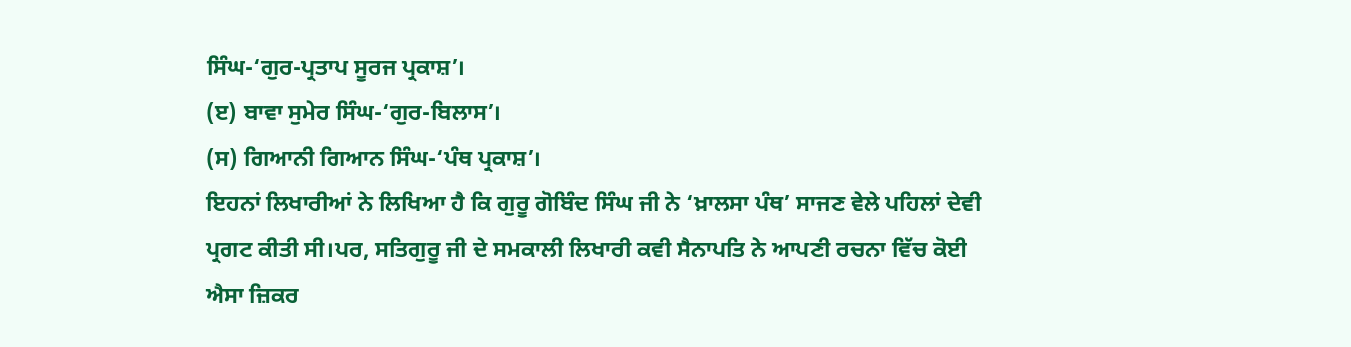ਸਿੰਘ-‘ਗੁਰ-ਪ੍ਰਤਾਪ ਸੂਰਜ ਪ੍ਰਕਾਸ਼’।
(ੲ) ਬਾਵਾ ਸੁਮੇਰ ਸਿੰਘ-‘ਗੁਰ-ਬਿਲਾਸ’।
(ਸ) ਗਿਆਨੀ ਗਿਆਨ ਸਿੰਘ-‘ਪੰਥ ਪ੍ਰਕਾਸ਼’।
ਇਹਨਾਂ ਲਿਖਾਰੀਆਂ ਨੇ ਲਿਖਿਆ ਹੈ ਕਿ ਗੁਰੂ ਗੋਬਿੰਦ ਸਿੰਘ ਜੀ ਨੇ ‘ਖ਼ਾਲਸਾ ਪੰਥ’ ਸਾਜਣ ਵੇਲੇ ਪਹਿਲਾਂ ਦੇਵੀ ਪ੍ਰਗਟ ਕੀਤੀ ਸੀ।ਪਰ, ਸਤਿਗੁਰੂ ਜੀ ਦੇ ਸਮਕਾਲੀ ਲਿਖਾਰੀ ਕਵੀ ਸੈਨਾਪਤਿ ਨੇ ਆਪਣੀ ਰਚਨਾ ਵਿੱਚ ਕੋਈ ਐਸਾ ਜ਼ਿਕਰ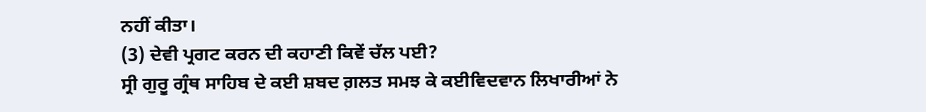ਨਹੀਂ ਕੀਤਾ।
(3) ਦੇਵੀ ਪ੍ਰਗਟ ਕਰਨ ਦੀ ਕਹਾਣੀ ਕਿਵੇਂ ਚੱਲ ਪਈ?
ਸ੍ਰੀ ਗੁਰੂ ਗ੍ਰੰਥ ਸਾਹਿਬ ਦੇ ਕਈ ਸ਼ਬਦ ਗ਼ਲਤ ਸਮਝ ਕੇ ਕਈਵਿਦਵਾਨ ਲਿਖਾਰੀਆਂ ਨੇ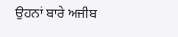ਉਹਨਾਂ ਬਾਰੇ ਅਜੀਬ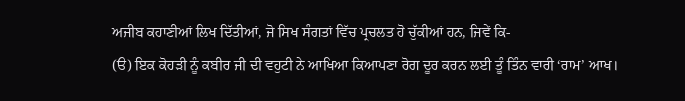ਅਜੀਬ ਕਹਾਣੀਆਂ ਲਿਖ ਦਿੱਤੀਆਂ, ਜੋ ਸਿਖ ਸੰਗਤਾਂ ਵਿੱਚ ਪ੍ਰਚਲਤ ਹੋ ਚੁੱਕੀਆਂ ਹਨ, ਜਿਵੇਂ ਕਿ-
(ੳ) ਇਕ ਕੋਹੜੀ ਨੂੰ ਕਬੀਰ ਜੀ ਦੀ ਵਹੁਟੀ ਨੇ ਆਖਿਆ ਕਿਆਪਣਾ ਰੋਗ ਦੂਰ ਕਰਨ ਲਈ ਤੂੰ ਤਿੰਨ ਵਾਰੀ ‘ਰਾਮ’ ਆਖ।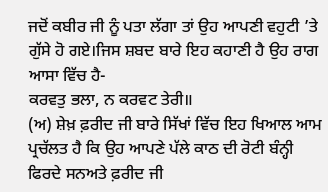ਜਦੋਂ ਕਬੀਰ ਜੀ ਨੂੰ ਪਤਾ ਲੱਗਾ ਤਾਂ ਉਹ ਆਪਣੀ ਵਹੁਟੀ ’ਤੇ ਗੁੱਸੇ ਹੋ ਗਏ।ਜਿਸ ਸ਼ਬਦ ਬਾਰੇ ਇਹ ਕਹਾਣੀ ਹੈ ਉਹ ਰਾਗ ਆਸਾ ਵਿੱਚ ਹੈ-
ਕਰਵਤੁ ਭਲਾ, ਨ ਕਰਵਟ ਤੇਰੀ॥
(ਅ) ਸ਼ੇਖ਼ ਫ਼ਰੀਦ ਜੀ ਬਾਰੇ ਸਿੱਖਾਂ ਵਿੱਚ ਇਹ ਖਿਆਲ ਆਮ ਪ੍ਰਚੱਲਤ ਹੈ ਕਿ ਉਹ ਆਪਣੇ ਪੱਲੇ ਕਾਠ ਦੀ ਰੋਟੀ ਬੰਨ੍ਹੀ ਫਿਰਦੇ ਸਨਅਤੇ ਫ਼ਰੀਦ ਜੀ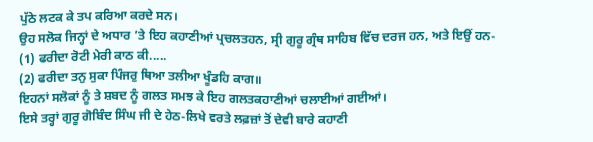ਪੁੱਠੇ ਲਟਕ ਕੇ ਤਪ ਕਰਿਆ ਕਰਦੇ ਸਨ।
ਉਹ ਸਲੋਕ ਜਿਨ੍ਹਾਂ ਦੇ ਅਧਾਰ ’ਤੇ ਇਹ ਕਹਾਣੀਆਂ ਪ੍ਰਚਲਤਹਨ, ਸ੍ਰੀ ਗੁਰੂ ਗ੍ਰੰਥ ਸਾਹਿਬ ਵਿੱਚ ਦਰਜ ਹਨ, ਅਤੇ ਇਉਂ ਹਨ-
(1) ਫਰੀਦਾ ਰੋਟੀ ਮੇਰੀ ਕਾਠ ਕੀ.....
(2) ਫਰੀਦਾ ਤਨੁ ਸੁਕਾ ਪਿੰਜਰੁ ਥਿਆ ਤਲੀਆ ਖੂੰਡਹਿ ਕਾਗ॥
ਇਹਨਾਂ ਸਲੋਕਾਂ ਨੂੰ ਤੇ ਸ਼ਬਦ ਨੂੰ ਗਲਤ ਸਮਝ ਕੇ ਇਹ ਗਲਤਕਹਾਣੀਆਂ ਚਲਾਈਆਂ ਗਈਆਂ।
ਇਸੇ ਤਰ੍ਹਾਂ ਗੁਰੂ ਗੋਬਿੰਦ ਸਿੰਘ ਜੀ ਦੇ ਹੇਠ-ਲਿਖੇ ਵਰਤੇ ਲਫ਼ਜ਼ਾਂ ਤੋਂ ਦੇਵੀ ਬਾਰੇ ਕਹਾਣੀ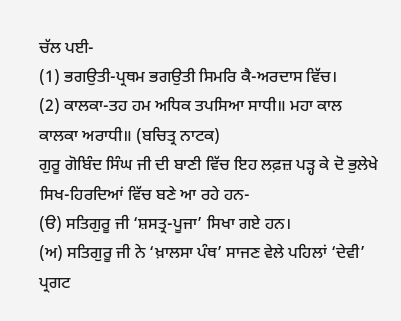ਚੱਲ ਪਈ-
(1) ਭਗਉਤੀ-ਪ੍ਰਥਮ ਭਗਉਤੀ ਸਿਮਰਿ ਕੈ-ਅਰਦਾਸ ਵਿੱਚ।
(2) ਕਾਲਕਾ-ਤਹ ਹਮ ਅਧਿਕ ਤਪਸਿਆ ਸਾਧੀ॥ ਮਹਾ ਕਾਲ ਕਾਲਕਾ ਅਰਾਧੀ॥ (ਬਚਿਤ੍ਰ ਨਾਟਕ)
ਗੁਰੂ ਗੋਬਿੰਦ ਸਿੰਘ ਜੀ ਦੀ ਬਾਣੀ ਵਿੱਚ ਇਹ ਲਫ਼ਜ਼ ਪੜ੍ਹ ਕੇ ਦੋ ਭੁਲੇਖੇ ਸਿਖ-ਹਿਰਦਿਆਂ ਵਿੱਚ ਬਣੇ ਆ ਰਹੇ ਹਨ-
(ੳ) ਸਤਿਗੁਰੂ ਜੀ ‘ਸ਼ਸਤ੍ਰ-ਪੂਜਾ’ ਸਿਖਾ ਗਏ ਹਨ।
(ਅ) ਸਤਿਗੁਰੂ ਜੀ ਨੇ ‘ਖ਼ਾਲਸਾ ਪੰਥ’ ਸਾਜਣ ਵੇਲੇ ਪਹਿਲਾਂ ‘ਦੇਵੀ’ ਪ੍ਰਗਟ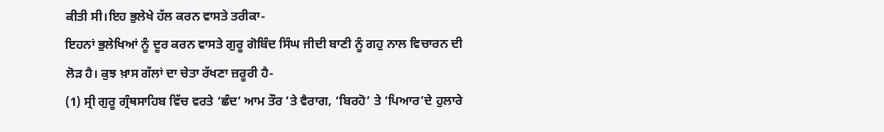ਕੀਤੀ ਸੀ।ਇਹ ਭੁਲੇਖੇ ਹੱਲ ਕਰਨ ਵਾਸਤੇ ਤਰੀਕਾ-
ਇਹਨਾਂ ਭੁਲੇਖਿਆਂ ਨੂੰ ਦੂਰ ਕਰਨ ਵਾਸਤੇ ਗੁਰੂ ਗੋਬਿੰਦ ਸਿੰਘ ਜੀਦੀ ਬਾਣੀ ਨੂੰ ਗਹੁ ਨਾਲ ਵਿਚਾਰਨ ਦੀ ਲੋੜ ਹੈ। ਕੁਝ ਖ਼ਾਸ ਗੱਲਾਂ ਦਾ ਚੇਤਾ ਰੱਖਣਾ ਜ਼ਰੂਰੀ ਹੈ-
(1) ਸ੍ਰੀ ਗੁਰੂ ਗ੍ਰੰਥਸਾਹਿਬ ਵਿੱਚ ਵਰਤੇ ‘ਛੰਦ’ ਆਮ ਤੌਰ ’ਤੇ ਵੈਰਾਗ, ‘ਬਿਰਹੋ’ ਤੇ ‘ਪਿਆਰ’ਦੇ ਹੁਲਾਰੇ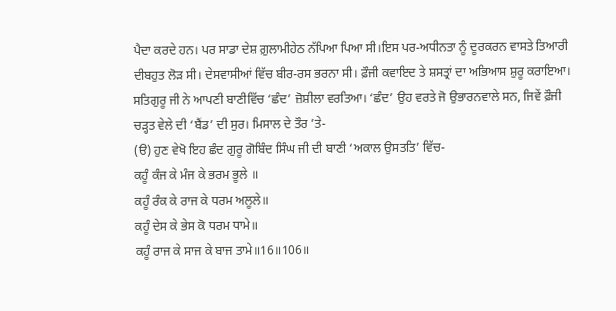ਪੈਦਾ ਕਰਦੇ ਹਨ। ਪਰ ਸਾਡਾ ਦੇਸ਼ ਗ਼ੁਲਾਮੀਹੇਠ ਨੱਪਿਆ ਪਿਆ ਸੀ।ਇਸ ਪਰ-ਅਧੀਨਤਾ ਨੂੰ ਦੂਰਕਰਨ ਵਾਸਤੇ ਤਿਆਰੀ ਦੀਬਹੁਤ ਲੋੜ ਸੀ। ਦੇਸਵਾਸੀਆਂ ਵਿੱਚ ਬੀਰ-ਰਸ ਭਰਨਾ ਸੀ। ਫ਼ੌਜੀ ਕਵਾਇਦ ਤੇ ਸ਼ਸਤ੍ਰਾਂ ਦਾ ਅਭਿਆਸ ਸ਼ੁਰੂ ਕਰਾਇਆ। ਸਤਿਗੁਰੂ ਜੀ ਨੇ ਆਪਣੀ ਬਾਣੀਵਿੱਚ ‘ਛੰਦ’ ਜ਼ੋਸ਼ੀਲਾ ਵਰਤਿਆ। ‘ਛੰਦ’ ਉਹ ਵਰਤੇ ਜੋ ਉਭਾਰਨਵਾਲੇ ਸਨ, ਜਿਵੇਂ ਫ਼ੌਜੀ ਚੜ੍ਹਤ ਵੇਲੇ ਦੀ ‘ਬੈਂਡ’ ਦੀ ਸੁਰ। ਮਿਸਾਲ ਦੇ ਤੌਰ ’ਤੇ-
(ੳ) ਹੁਣ ਵੇਖੋ ਇਹ ਛੰਦ ਗੁਰੂ ਗੋਬਿੰਦ ਸਿੰਘ ਜੀ ਦੀ ਬਾਣੀ ‘ਅਕਾਲ ਉਸਤਤਿ’ ਵਿੱਚ-
ਕਹੂੰ ਕੰਜ ਕੇ ਮੰਜ ਕੇ ਭਰਮ ਭੂਲੇ ॥
ਕਹੂੰ ਰੰਕ ਕੇ ਰਾਜ ਕੇ ਧਰਮ ਅਲੂਲੇ॥
ਕਹੂੰ ਦੇਸ ਕੇ ਭੇਸ ਕੋ ਧਰਮ ਧਾਮੇ॥
ਕਹੂੰ ਰਾਜ ਕੇ ਸਾਜ ਕੇ ਬਾਜ ਤਾਮੇ॥16॥106॥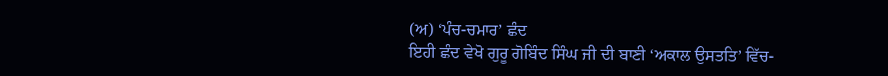(ਅ) ‘ਪੰਚ-ਚਮਾਰ’ ਛੰਦ
ਇਹੀ ਛੰਦ ਵੇਖੋ ਗੁਰੂ ਗੋਬਿੰਦ ਸਿੰਘ ਜੀ ਦੀ ਬਾਣੀ ‘ਅਕਾਲ ਉਸਤਤਿ’ ਵਿੱਚ-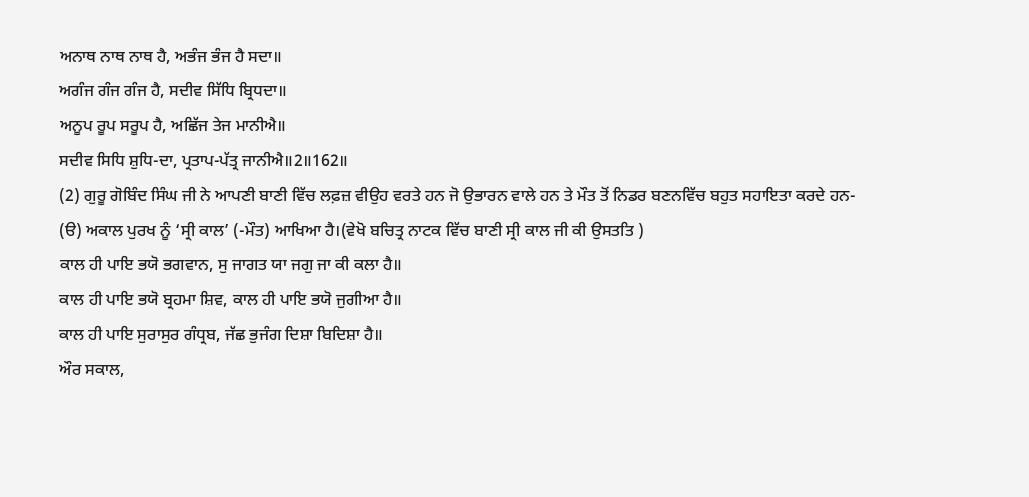ਅਨਾਥ ਨਾਥ ਨਾਥ ਹੈ, ਅਭੰਜ ਭੰਜ ਹੈ ਸਦਾ॥
ਅਗੰਜ ਗੰਜ ਗੰਜ ਹੈ, ਸਦੀਵ ਸਿੱਧਿ ਬ੍ਰਿਧਦਾ॥
ਅਨੂਪ ਰੂਪ ਸਰੂਪ ਹੈ, ਅਛਿੱਜ ਤੇਜ ਮਾਨੀਐ॥
ਸਦੀਵ ਸਿਧਿ ਸ਼ੁਧਿ-ਦਾ, ਪ੍ਰਤਾਪ-ਪੱਤ੍ਰ ਜਾਨੀਐ॥2॥162॥
(2) ਗੁਰੂ ਗੋਬਿੰਦ ਸਿੰਘ ਜੀ ਨੇ ਆਪਣੀ ਬਾਣੀ ਵਿੱਚ ਲਫ਼ਜ਼ ਵੀਉਹ ਵਰਤੇ ਹਨ ਜੋ ਉਭਾਰਨ ਵਾਲੇ ਹਨ ਤੇ ਮੌਤ ਤੋਂ ਨਿਡਰ ਬਣਨਵਿੱਚ ਬਹੁਤ ਸਹਾਇਤਾ ਕਰਦੇ ਹਨ-
(ੳ) ਅਕਾਲ ਪੁਰਖ ਨੂੰ ‘ਸ੍ਰੀ ਕਾਲ’ (-ਮੌਤ) ਆਖਿਆ ਹੈ।(ਵੇਖੋ ਬਚਿਤ੍ਰ ਨਾਟਕ ਵਿੱਚ ਬਾਣੀ ਸ੍ਰੀ ਕਾਲ ਜੀ ਕੀ ਉਸਤਤਿ )
ਕਾਲ ਹੀ ਪਾਇ ਭਯੋ ਭਗਵਾਨ, ਸੁ ਜਾਗਤ ਯਾ ਜਗੁ ਜਾ ਕੀ ਕਲਾ ਹੈ॥
ਕਾਲ ਹੀ ਪਾਇ ਭਯੋ ਬ੍ਰਹਮਾ ਸ਼ਿਵ, ਕਾਲ ਹੀ ਪਾਇ ਭਯੋ ਜੁਗੀਆ ਹੈ॥
ਕਾਲ ਹੀ ਪਾਇ ਸੁਰਾਸੁਰ ਗੰਧ੍ਰਬ, ਜੱਛ ਭੁਜੰਗ ਦਿਸ਼ਾ ਬਿਦਿਸ਼ਾ ਹੈ॥
ਔਰ ਸਕਾਲ,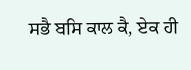ਸਭੈ ਬਸਿ ਕਾਲ ਕੈ, ਏਕ ਹੀ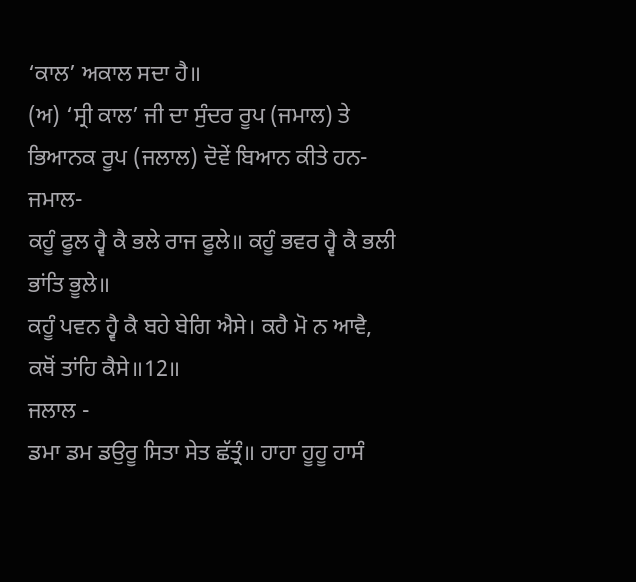‘ਕਾਲ’ ਅਕਾਲ ਸਦਾ ਹੈ॥
(ਅ) ‘ਸ੍ਰੀ ਕਾਲ’ ਜੀ ਦਾ ਸੁੰਦਰ ਰੂਪ (ਜਮਾਲ) ਤੇ ਭਿਆਨਕ ਰੂਪ (ਜਲਾਲ) ਦੋਵੇਂ ਬਿਆਨ ਕੀਤੇ ਹਨ-
ਜਮਾਲ-
ਕਹੂੰ ਫੂਲ ਹ੍ਵੈ ਕੈ ਭਲੇ ਰਾਜ ਫੂਲੇ॥ ਕਹੂੰ ਭਵਰ ਹ੍ਵੈ ਕੈ ਭਲੀ ਭਾਂਤਿ ਭੂਲੇ॥
ਕਹੂੰ ਪਵਨ ਹ੍ਵੈ ਕੈ ਬਹੇ ਬੇਗਿ ਐਸੇ। ਕਹੈ ਮੋ ਨ ਆਵੈ, ਕਥੋਂ ਤਾਂਹਿ ਕੈਸੇ॥12॥
ਜਲਾਲ -
ਡਮਾ ਡਮ ਡਉਰੂ ਸਿਤਾ ਸੇਤ ਛੱਤ੍ਰੰ॥ ਹਾਹਾ ਹੂਹੂ ਹਾਸੰ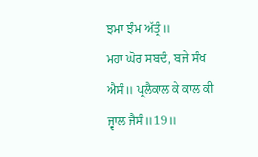ਝਮਾ ਝੰਮ ਅੱਤ੍ਰੰ॥
ਮਹਾ ਘੋਰ ਸਬਦੰ, ਬਜੇ ਸੰਖ ਐਸੰ॥ ਪ੍ਰਲੈਕਾਲ ਕੇ ਕਾਲ ਕੀ ਜ੍ਵਾਲ ਜੈਸੰ॥19॥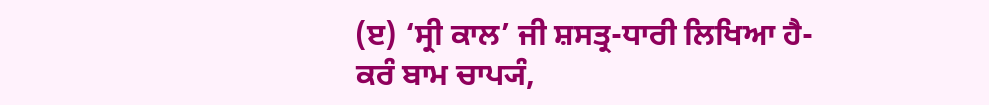(ੲ) ‘ਸ੍ਰੀ ਕਾਲ’ ਜੀ ਸ਼ਸਤ੍ਰ-ਧਾਰੀ ਲਿਖਿਆ ਹੈ-
ਕਰੰ ਬਾਮ ਚਾਪ੍ਯੰ,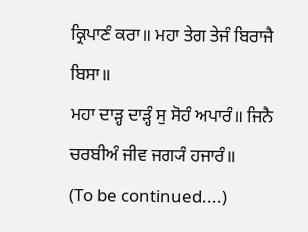ਕ੍ਰਿਪਾਣੰ ਕਰਾ॥ ਮਹਾ ਤੇਗ ਤੇਜੰ ਬਿਰਾਜੈ ਬਿਸਾ॥
ਮਹਾ ਦਾੜ੍ਹ ਦਾੜ੍ਹੰ ਸੁ ਸੋਹੰ ਅਪਾਰੰ॥ ਜਿਨੈ ਚਰਬੀਅੰ ਜੀਵ ਜਗ੍ਯੰ ਹਜਾਰੰ॥
(To be continued....)